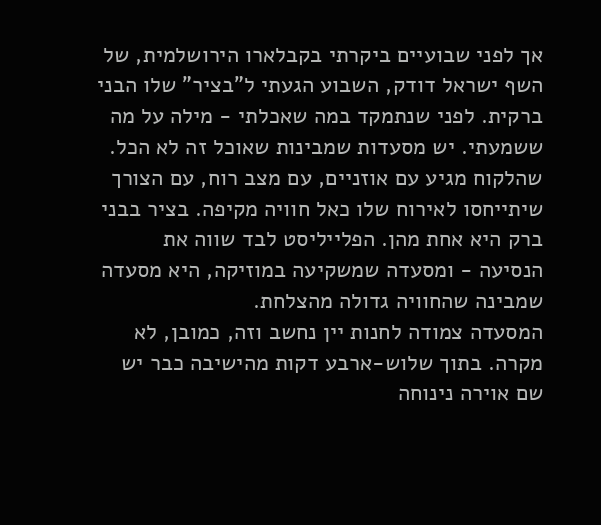אך לפני שבועיים ביקרתי בקבלארו הירושלמית, של השף ישראל דודק, השבוע הגעתי ל"בציר" שלו הבני ברקית. לפני שנתמקד במה שאכלתי - מילה על מה ששמעתי. יש מסעדות שמבינות שאוכל זה לא הכל.
שהלקוח מגיע עם אוזניים, עם מצב רוח, עם הצורך שיתייחסו לאירוח שלו כאל חוויה מקיפה. בציר בבני ברק היא אחת מהן. הפלייליסט לבד שווה את הנסיעה - ומסעדה שמשקיעה במוזיקה, היא מסעדה שמבינה שהחוויה גדולה מהצלחת.
המסעדה צמודה לחנות יין נחשב וזה, כמובן, לא מקרה. בתוך שלוש-ארבע דקות מהישיבה כבר יש שם אוירה נינוחה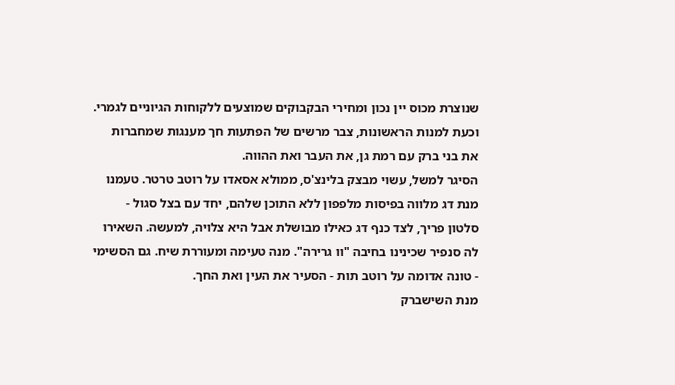שנוצרת מכוס יין נכון ומחירי הבקבוקים שמוצעים ללקוחות הגיוניים לגמרי. וכעת למנות הראשונות, צבר מרשים של הפתעות חך מענגות שמחברות את בני ברק עם רמת גן, את העבר ואת ההווה.
הסיגר למשל, עשוי מבצק בלינצ'ס, ממולא אסאדו על רוטב טרטר. טעמנו מנת דג מלווה בפיסות מלפפון ללא התוכן שלהם, יחד עם בצל סגול - סלטון פריך, לצד כנף דג כאילו מבושלת אבל היא צלויה, למעשה. השאירו לה סנפיר שכינינו בחיבה "וו גרירה". מנה טעימה ומעוררת שיח. גם הסשימי - טונה אדומה על רוטב תות - הסעיר את העין ואת החך.
מנת השישברק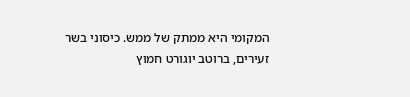המקומי היא ממתק של ממש. כיסוני בשר זעירים, ברוטב יוגורט חמוץ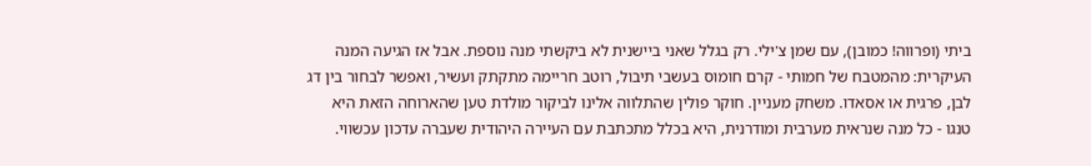ביתי (ופרווה! כמובן), עם שמן צ'ילי. רק בגלל שאני ביישנית לא ביקשתי מנה נוספת. אבל אז הגיעה המנה העיקרית: מהמטבח של חמותי - קרם חומוס בעשבי תיבול, רוטב חריימה מתקתק ועשיר, ואפשר לבחור בין דג לבן, פרגית או אסאדו. משחק מעניין. חוקר פולין שהתלווה אלינו לביקור מולדת טען שהארוחה הזאת היא טנגו - כל מנה שנראית מערבית ומודרנית, היא בכלל מתכתבת עם העיירה היהודית שעברה עדכון עכשווי.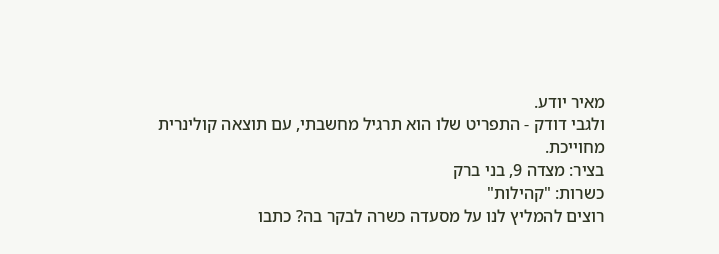מאיר יודע.
ולגבי דודק - התפריט שלו הוא תרגיל מחשבתי, עם תוצאה קולינרית מחוייכת.
בציר: מצדה 9, בני ברק
כשרות: "קהילות"
רוצים להמליץ לנו על מסעדה כשרה לבקר בה? כתבו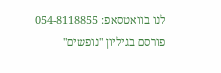לנו בוואטסאפ: 054-8118855
פורסם בגיליון "נופשים"